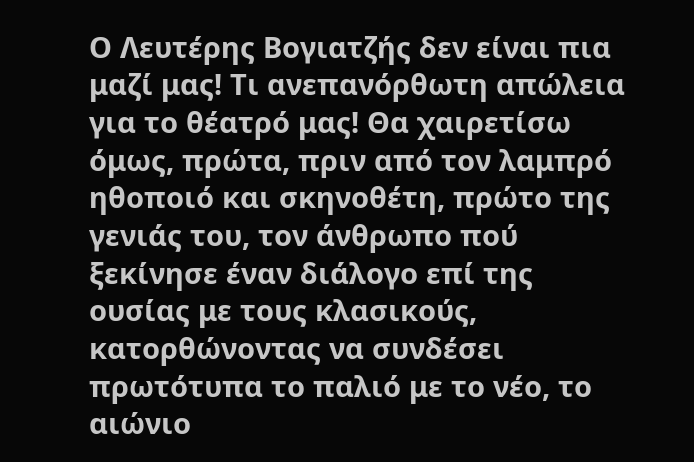Ο Λευτέρης Βογιατζής δεν είναι πια μαζί μας! Τι ανεπανόρθωτη απώλεια για το θέατρό μας! Θα χαιρετίσω όμως, πρώτα, πριν από τον λαμπρό ηθοποιό και σκηνοθέτη, πρώτο της γενιάς του, τον άνθρωπο πού ξεκίνησε έναν διάλογο επί της ουσίας με τους κλασικούς, κατορθώνοντας να συνδέσει πρωτότυπα το παλιό με το νέο, το αιώνιο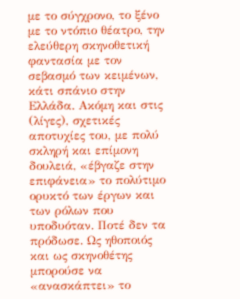με το σύγχρονο, το ξένο με το ντόπιο θέατρο, την ελεύθερη σκηνοθετική φαντασία με τον σεβασμό των κειμένων, κάτι σπάνιο στην Ελλάδα. Ακόμη και στις (λίγες), σχετικές αποτυχίες του, με πολύ σκληρή και επίμονη δουλειά, «έβγαζε στην επιφάνεια» το πολύτιμο ορυκτό των έργων και των ρόλων που υποδυόταν. Ποτέ δεν τα πρόδωσε. Ως ηθοποιός και ως σκηνοθέτης μπορούσε να «ανασκάπτει» το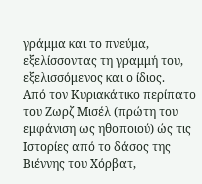γράμμα και το πνεύμα, εξελίσσοντας τη γραμμή του, εξελισσόμενος και ο ίδιος.
Από τον Κυριακάτικο περίπατο του Ζωρζ Μισέλ (πρώτη του εμφάνιση ως ηθοποιού) ώς τις Ιστορίες από το δάσος της Βιέννης του Χόρβατ,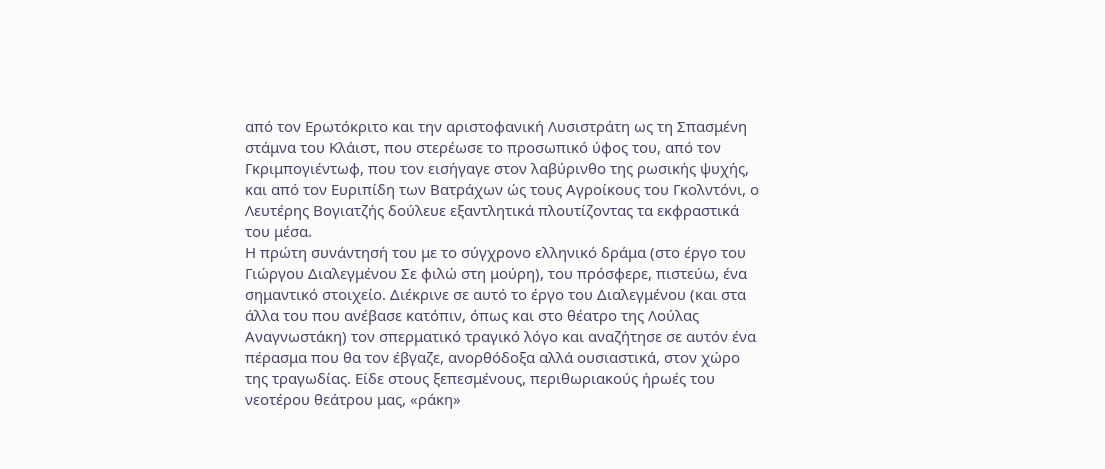από τον Ερωτόκριτο και την αριστοφανική Λυσιστράτη ως τη Σπασμένη στάμνα του Κλάιστ, που στερέωσε το προσωπικό ύφος του, από τον Γκριμπογιέντωφ, που τον εισήγαγε στον λαβύρινθο της ρωσικής ψυχής, και από τον Ευριπίδη των Βατράχων ώς τους Αγροίκους του Γκολντόνι, ο Λευτέρης Βογιατζής δούλευε εξαντλητικά πλουτίζοντας τα εκφραστικά του μέσα.
Η πρώτη συνάντησή του με το σύγχρονο ελληνικό δράμα (στο έργο του Γιώργου Διαλεγμένου Σε φιλώ στη μούρη), του πρόσφερε, πιστεύω, ένα σημαντικό στοιχείο. Διέκρινε σε αυτό το έργο του Διαλεγμένου (και στα άλλα του που ανέβασε κατόπιν, όπως και στο θέατρο της Λούλας Αναγνωστάκη) τον σπερματικό τραγικό λόγο και αναζήτησε σε αυτόν ένα πέρασμα που θα τον έβγαζε, ανορθόδοξα αλλά ουσιαστικά, στον χώρο της τραγωδίας. Είδε στους ξεπεσμένους, περιθωριακούς ήρωές του νεοτέρου θεάτρου μας, «ράκη»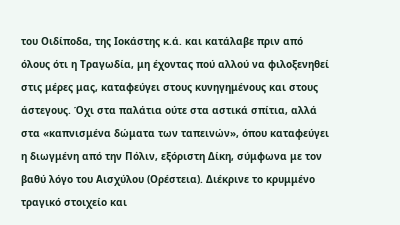του Οιδίποδα, της Ιοκάστης κ.ά. και κατάλαβε πριν από όλους ότι η Τραγωδία, μη έχοντας πού αλλού να φιλοξενηθεί στις μέρες μας, καταφεύγει στους κυνηγημένους και στους άστεγους. Όχι στα παλάτια ούτε στα αστικά σπίτια, αλλά στα «καπνισμένα δώματα των ταπεινών», όπου καταφεύγει η διωγμένη από την Πόλιν, εξόριστη Δίκη, σύμφωνα με τον βαθύ λόγο του Αισχύλου (Ορέστεια). Διέκρινε το κρυμμένο τραγικό στοιχείο και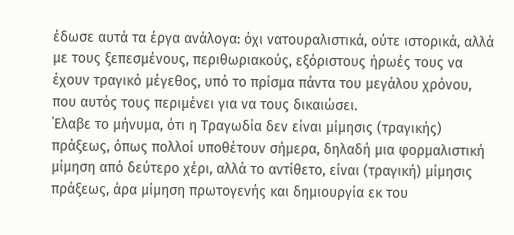έδωσε αυτά τα έργα ανάλογα: όχι νατουραλιστικά, ούτε ιστορικά, αλλά με τους ξεπεσμένους, περιθωριακούς, εξόριστους ήρωές τους να έχουν τραγικό μέγεθος, υπό το πρίσμα πάντα του μεγάλου χρόνου, που αυτός τους περιμένει για να τους δικαιώσει.
΄Ελαβε το μήνυμα, ότι η Τραγωδία δεν είναι μίμησις (τραγικής) πράξεως, όπως πολλοί υποθέτουν σήμερα, δηλαδή μια φορμαλιστική μίμηση από δεύτερο χέρι, αλλά το αντίθετο, είναι (τραγική) μίμησις πράξεως, άρα μίμηση πρωτογενής και δημιουργία εκ του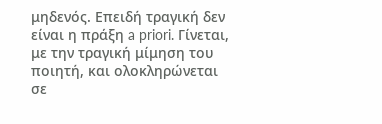μηδενός. Επειδή τραγική δεν είναι η πράξη a priori. Γίνεται, με την τραγική μίμηση του ποιητή, και ολοκληρώνεται σε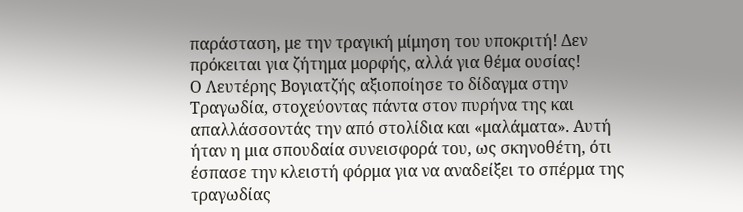παράσταση, με την τραγική μίμηση του υποκριτή! Δεν πρόκειται για ζήτημα μορφής, αλλά για θέμα ουσίας!
Ο Λευτέρης Βογιατζής αξιοποίησε το δίδαγμα στην Τραγωδία, στοχεύοντας πάντα στον πυρήνα της και απαλλάσσοντάς την από στολίδια και «μαλάματα». Αυτή ήταν η μια σπουδαία συνεισφορά του, ως σκηνοθέτη, ότι έσπασε την κλειστή φόρμα για να αναδείξει το σπέρμα της τραγωδίας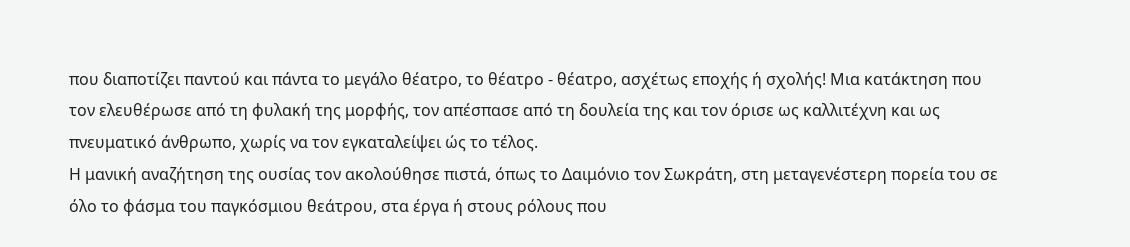που διαποτίζει παντού και πάντα το μεγάλο θέατρο, το θέατρο - θέατρο, ασχέτως εποχής ή σχολής! Μια κατάκτηση που τον ελευθέρωσε από τη φυλακή της μορφής, τον απέσπασε από τη δουλεία της και τον όρισε ως καλλιτέχνη και ως πνευματικό άνθρωπο, χωρίς να τον εγκαταλείψει ώς το τέλος.
Η μανική αναζήτηση της ουσίας τον ακολούθησε πιστά, όπως το Δαιμόνιο τον Σωκράτη, στη μεταγενέστερη πορεία του σε όλο το φάσμα του παγκόσμιου θεάτρου, στα έργα ή στους ρόλους που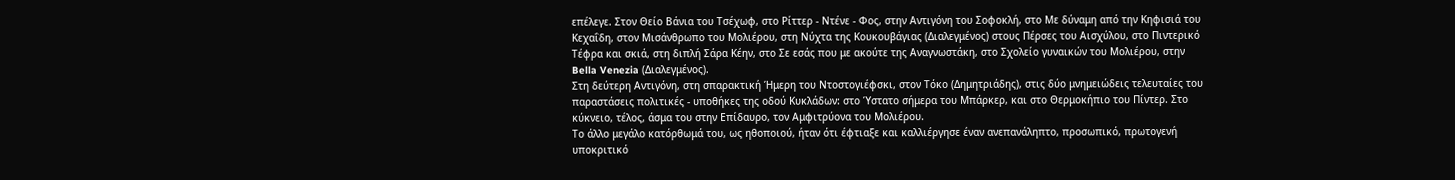επέλεγε. Στον Θείο Βάνια του Τσέχωφ, στο Ρίττερ - Ντένε - Φος, στην Αντιγόνη του Σοφοκλή, στο Με δύναμη από την Κηφισιά του Κεχαΐδη, στον Μισάνθρωπο του Μολιέρου, στη Νύχτα της Κουκουβάγιας (Διαλεγμένος) στους Πέρσες του Αισχύλου, στο Πιντερικό Τέφρα και σκιά, στη διπλή Σάρα Κέην, στο Σε εσάς που με ακούτε της Αναγνωστάκη, στο Σχολείο γυναικών του Μολιέρου, στην Bella Venezia (Διαλεγμένος).
Στη δεύτερη Αντιγόνη, στη σπαρακτική Ήμερη του Ντοστογιέφσκι, στον Τόκο (Δημητριάδης), στις δύο μνημειώδεις τελευταίες του παραστάσεις πολιτικές - υποθήκες της οδού Κυκλάδων: στο Ύστατο σήμερα του Μπάρκερ, και στο Θερμοκήπιο του Πίντερ. Στο κύκνειο, τέλος, άσμα του στην Επίδαυρο, τον Αμφιτρύονα του Μολιέρου.
Το άλλο μεγάλο κατόρθωμά του, ως ηθοποιού, ήταν ότι έφτιαξε και καλλιέργησε έναν ανεπανάληπτο, προσωπικό, πρωτογενή υποκριτικό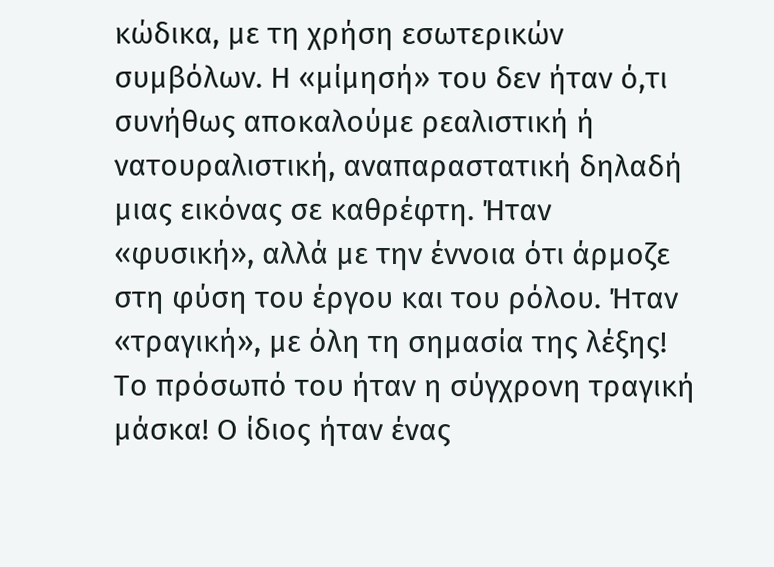κώδικα, με τη χρήση εσωτερικών συμβόλων. Η «μίμησή» του δεν ήταν ό,τι συνήθως αποκαλούμε ρεαλιστική ή νατουραλιστική, αναπαραστατική δηλαδή μιας εικόνας σε καθρέφτη. Ήταν «φυσική», αλλά με την έννοια ότι άρμοζε στη φύση του έργου και του ρόλου. Ήταν «τραγική», με όλη τη σημασία της λέξης! Το πρόσωπό του ήταν η σύγχρονη τραγική μάσκα! Ο ίδιος ήταν ένας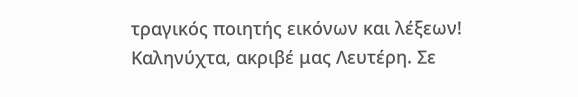τραγικός ποιητής εικόνων και λέξεων!
Καληνύχτα, ακριβέ μας Λευτέρη. Σε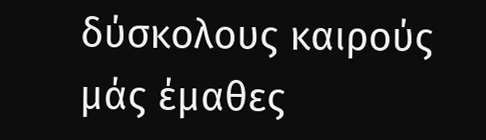δύσκολους καιρούς μάς έμαθες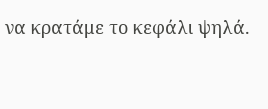να κρατάμε το κεφάλι ψηλά.